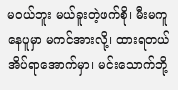မဝယ်ဘူး မယ်ခူးတဲ့ဖက်စို၊ မီးမကူ နေပူမှာ မကင်အားလို့၊ ထားရတယ် အိပ်ရာအောက်မှာ၊ မင်းသောက်ဘို့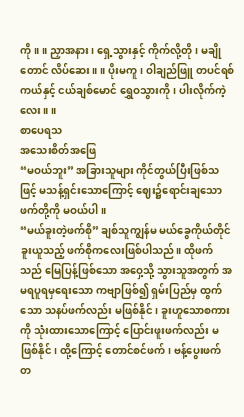ကို။ ။ ညှာအနား၊ ရှေ့သွားနှင့် ကိုက်လို့တို၊ မချိုတောင် လိပ်ဆေး။ ။ ပိုးမကူ၊ ဝါချည်ဖြူ တပင်ရစ်ကယ်နှင့် ငယ်ချစ်မောင် ရွှေဝသွားကို၊ ပါးလိုက်ကဲ့လေး။ ။
စာပေရသ
အသေးစိတ်အဖြေ
“မဝယ်ဘူး” အခြားသူများ ကိုင်တွယ်ပြီးဖြစ်သဖြင့် မသန့်ရှင်းသောကြောင့် ဈေး၌ရောင်းချသော ဖက်တို့ကို မဝယ်ပါ။
“မယ်ခူးတဲ့ဖက်စို” ချစ်သူကျွန်မ မယ်ခွေကိုယ်တိုင် ခူးယူသည့် ဖက်စိုကလေးဖြစ်ပါသည်။ ထိုဖက်သည် မြေပြန့်ဖြစ်သော အဝှေ့သို့ သွားသူအတွက် အမရပူရမှရေးသော ကဗျာဖြစ်၍ ရှမ်းပြည်မှ ထွက်သော သနပ်ဖက်လည်း မဖြစ်နိုင်၊ ခူးဟူသောစကားကို သုံးထားသောကြောင့် ပြောင်းဖူးဖက်လည်း မဖြစ်နိုင်၊ ထို့ကြောင့် တောင်စင်ဖက်၊ ဗန့်ပွေးဖက် တ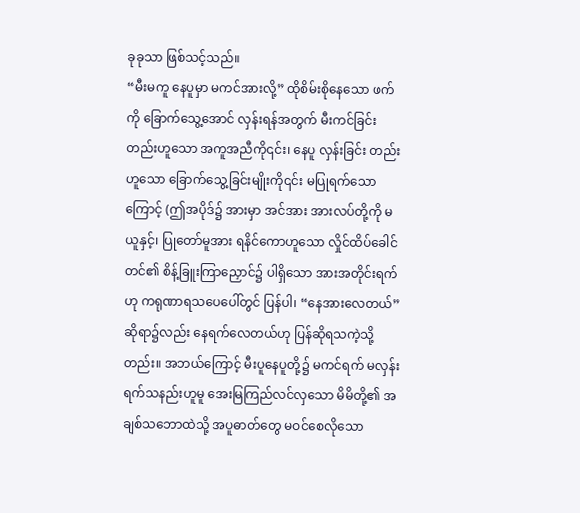ခုခုသာ ဖြစ်သင့်သည်။
“မီးမကူ နေပူမှာ မကင်အားလို့” ထိုစိမ်းစိုနေသော ဖက်ကို ခြောက်သွေ့အောင် လှန်းရန်အတွက် မီးကင်ခြင်း တည်းဟူသော အကူအညီကို၎င်း၊ နေပူ လှန်းခြင်း တည်းဟူသော ခြောက်သွေ့ခြင်းမျိုးကို၎င်း မပြုရက်သောကြောင့် (ဤအပိုဒ်၌ အားမှာ အင်အား အားလပ်တို့ကို မယူနှင့်၊ ပြုတော်မူအား ရနိင်ကောဟူသော လှိုင်ထိပ်ခေါင်တင်၏ စိန့်ခြူးကြာညှောင်၌ ပါရှိသော အားအတိုင်းရက် ဟု ကရုဏာရသပေပေါ်တွင် ပြန်ပါ၊ “နေအားလေတယ်” ဆိုရာ၌လည်း နေရက်လေတယ်ဟု ပြန်ဆိုရသကဲ့သို့တည်း။ အဘယ်ကြောင့် မီးပူနေပူတို့၌ မကင်ရက် မလှန်းရက်သနည်းဟူမူ အေးမြကြည်လင်လှသော မိမိတို့၏ အချစ်သဘောထဲသို့ အပူဓာတ်တွေ မဝင်စေလိုသော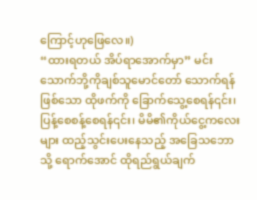ကြောင့်ဟုဖြေလေ။)
“ထားရတယ် အိပ်ရာအောက်မှာ” မင်းသောက်ဘို့ကိုချစ်သူမောင်တော် သောက်ရန်ဖြစ်သော ထိုဖက်ကို ခြောက်သွေ့စေရန်၎င်း၊ ပြန့်စေစန့်စေရန်၎င်း၊ မိမိ၏ကိုယ်ငွေ့ကလေးများ ထည့်သွင်းပေးနေသည့် အခြေသဘောသို့ ရောက်အောင် ထိုရည်ရွယ်ချက်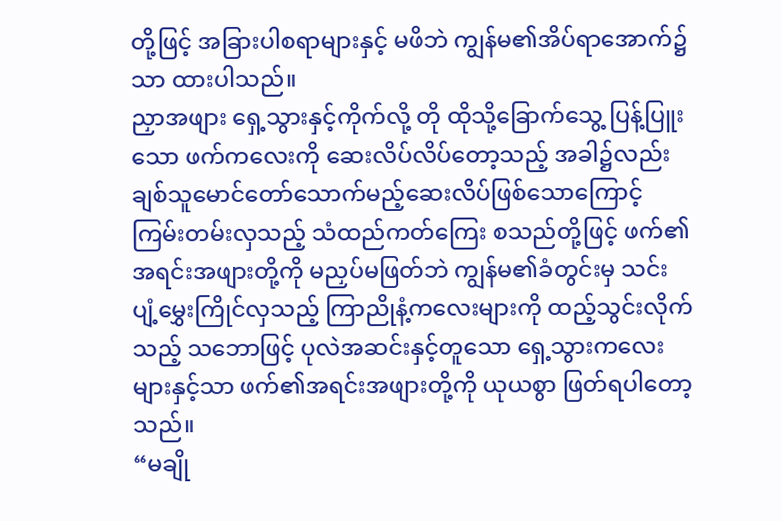တို့ဖြင့် အခြားပါစရာများနှင့် မဖိဘဲ ကျွန်မ၏အိပ်ရာအောက်၌သာ ထားပါသည်။
ညှာအဖျား ရှေ့သွားနှင့်ကိုက်လို့ တို ထိုသို့ခြောက်သွေ့ ပြန့်ပြူးသော ဖက်ကလေးကို ဆေးလိပ်လိပ်တော့သည့် အခါ၌လည်း ချစ်သူမောင်တော်သောက်မည့်ဆေးလိပ်ဖြစ်သောကြောင့် ကြမ်းတမ်းလှသည့် သံထည်ကတ်ကြေး စသည်တို့ဖြင့် ဖက်၏အရင်းအဖျားတို့ကို မညှပ်မဖြတ်ဘဲ ကျွန်မ၏ခံတွင်းမှ သင်းပျံ့မွှေးကြိုင်လှသည့် ကြာညိုနံ့ကလေးများကို ထည့်သွင်းလိုက်သည့် သဘောဖြင့် ပုလဲအဆင်းနှင့်တူသော ရှေ့သွားကလေးများနှင့်သာ ဖက်၏အရင်းအဖျားတို့ကို ယုယစွာ ဖြတ်ရပါတော့သည်။
“မချို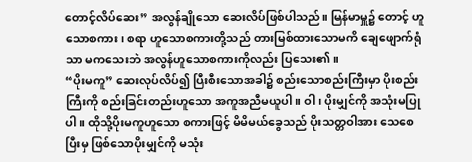တောင့်လိပ်ဆေး” အလွန်ချိုသော ဆေးလိပ်ဖြစ်ပါသည်။ မြန်မာမှူ၌ တောင့် ဟူသောစကား၊ စရာ ဟူသောစကားတို့သည် တားမြစ်ထားသောမကိ ချေဖျောက်ရုံသာ မကသေးဘဲ အလွန်ဟူသောစကားကိုလည်း ပြသေး၏။
“ပိုးမကူ” ဆေးလုပ်လိပ်၍ ပြီးစီးသောအခါ၌ စည်းသောစည်းကြီးမှာ ပိုးစည်းကြီးကို စည်းခြင်းတည်းဟူသော အကူအညီမယူပါ။ ဝါ၊ ပိုးမျှင်ကို အသုံးမပြုပါ။ ထိုသို့ပိုးမကူဟူသော စကားဖြင့် မိမိမယ်ခွေသည် ပိုးသတ္တဝါအား သေစေပြီးမှ ဖြစ်သောပိုးမျှင်ကို မသုံး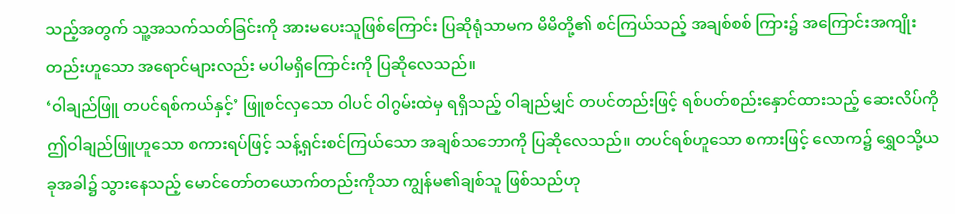သည့်အတွက် သူ့အသက်သတ်ခြင်းကို အားမပေးသူဖြစ်ကြောင်း ပြဆိုရုံသာမက မိမိတို့၏ စင်ကြယ်သည့် အချစ်စစ် ကြား၌ အကြောင်းအကျိုး တည်းဟူသော အရောင်များလည်း မပါမရှိကြောင်းကို ပြဆိုလေသည်။
‘ဝါချည်ဖြူ တပင်ရစ်ကယ်နှင့်’ ဖြူစင်လှသော ဝါပင် ဝါဂွမ်းထဲမှ ရရှိသည့် ဝါချည်မျှင် တပင်တည်းဖြင့် ရစ်ပတ်စည်းနှောင်ထားသည့် ဆေးလိပ်ကို ဤဝါချည်ဖြူဟူသော စကားရပ်ဖြင့် သန့်ရှင်းစင်ကြယ်သော အချစ်သဘောကို ပြဆိုလေသည်။ တပင်ရစ်ဟူသော စကားဖြင့် လောက၌ ရွှေဝသို့ယခုအခါ၌ သွားနေသည့် မောင်တော်တယောက်တည်းကိုသာ ကျွန်မ၏ချစ်သူ ဖြစ်သည်ဟု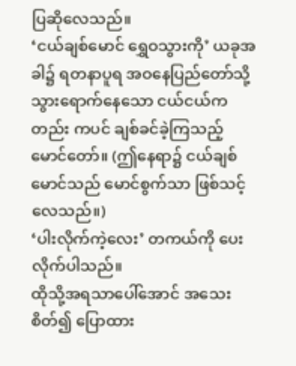ပြဆိုလေသည်။
‘ငယ်ချစ်မောင် ရွှေဝသွားကို’ ယခုအခါ၌ ရတနာပူရ အဝနေပြည်တော်သို့ သွားရောက်နေသော ငယ်ငယ်ကတည်း ကပင် ချစ်ခင်ခဲ့ကြသည့် မောင်တော်။ (ဤနေရာ၌ ငယ်ချစ်မောင်သည် မောင်စွက်သာ ဖြစ်သင့်လေသည်။)
‘ပါးလိုက်ကဲ့လေး’ တကယ်ကို ပေးလိုက်ပါသည်။
ထိုသို့အရသာပေါ်အောင် အသေးစိတ်၍ ပြောထား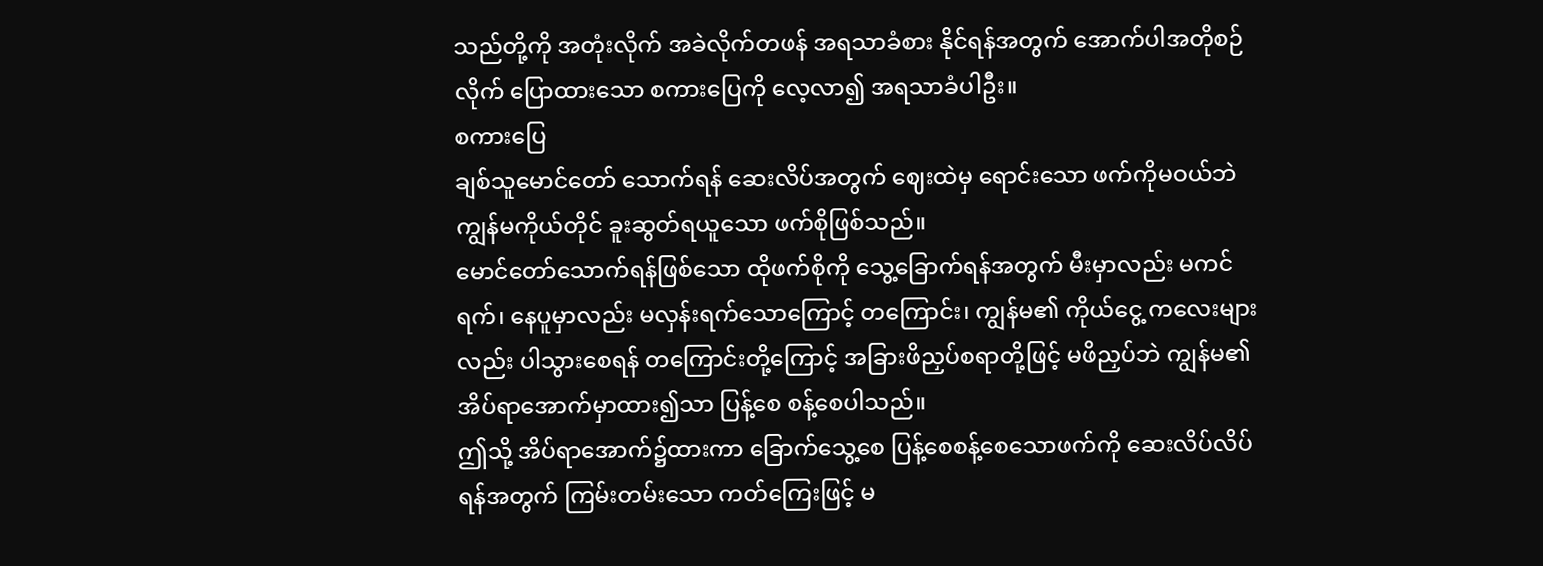သည်တို့ကို အတုံးလိုက် အခဲလိုက်တဖန် အရသာခံစား နိုင်ရန်အတွက် အောက်ပါအတိုစဉ်လိုက် ပြောထားသော စကားပြေကို လေ့လာ၍ အရသာခံပါဦး။
စကားပြေ
ချစ်သူမောင်တော် သောက်ရန် ဆေးလိပ်အတွက် ဈေးထဲမှ ရောင်းသော ဖက်ကိုမဝယ်ဘဲ ကျွန်မကိုယ်တိုင် ခူးဆွတ်ရယူသော ဖက်စိုဖြစ်သည်။
မောင်တော်သောက်ရန်ဖြစ်သော ထိုဖက်စိုကို သွေ့ခြောက်ရန်အတွက် မီးမှာလည်း မကင်ရက်၊ နေပူမှာလည်း မလှန်းရက်သောကြောင့် တကြောင်း၊ ကျွန်မ၏ ကိုယ်ငွေ့ ကလေးများလည်း ပါသွားစေရန် တကြောင်းတို့ကြောင့် အခြားဖိညှပ်စရာတို့ဖြင့် မဖိညှပ်ဘဲ ကျွန်မ၏ အိပ်ရာအောက်မှာထား၍သာ ပြန့်စေ စန့်စေပါသည်။
ဤသို့ အိပ်ရာအောက်၌ထားကာ ခြောက်သွေ့စေ ပြန့်စေစန့်စေသောဖက်ကို ဆေးလိပ်လိပ်ရန်အတွက် ကြမ်းတမ်းသော ကတ်ကြေးဖြင့် မ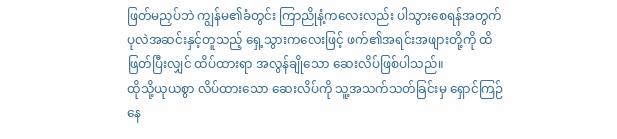ဖြတ်မညှပ်ဘဲ ကျွန်မ၏ခံတွင်း ကြာညိုနံ့ကလေးလည်း ပါသွားစေရန်အတွက် ပုလဲအဆင်းနှင့်တူသည့် ရှေ့သွားကလေးဖြင့် ဖက်၏အရင်းအဖျားတို့ကို ထိဖြတ်ပြီးလျှင် ထိပ်ထားရာ အလွန်ချိုသော ဆေးလိပ်ဖြစ်ပါသည်။
ထိုသို့ယုယစွာ လိပ်ထားသော ဆေးလိပ်ကို သူ့အသက်သတ်ခြင်းမှ ရှောင်ကြဉ်နေ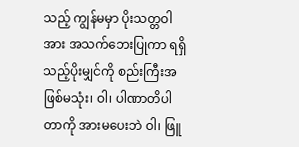သည့် ကျွန်မမှာ ပိုးသတ္တဝါအား အသက်ဘေးပြုကာ ရရှိသည့်ပိုးမျှင်ကို စည်းကြီးအဖြစ်မသုံး၊ ဝါ၊ ပါဏာတိပါတာကို အားမပေးဘဲ ဝါ၊ ဖြူ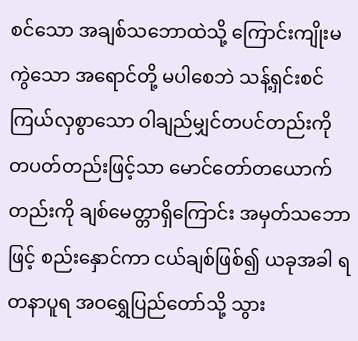စင်သော အချစ်သဘောထဲသို့ ကြောင်းကျိုးမကွဲသော အရောင်တို့ မပါစေဘဲ သန့်ရှင်းစင်ကြယ်လှစွာသော ဝါချည်မျှင်တပင်တည်းကို တပတ်တည်းဖြင့်သာ မောင်တော်တယောက်တည်းကို ချစ်မေတ္တာရှိကြောင်း အမှတ်သဘောဖြင့် စည်းနှောင်ကာ ငယ်ချစ်ဖြစ်၍ ယခုအခါ ရတနာပူရ အဝရွှေပြည်တော်သို့ သွား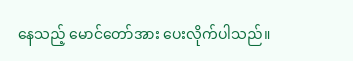နေသည့် မောင်တော်အား ပေးလိုက်ပါသည်။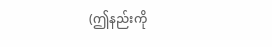(ဤနည်းကို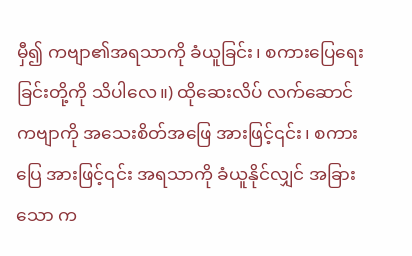မှီ၍ ကဗျာ၏အရသာကို ခံယူခြင်း၊ စကားပြေရေးခြင်းတို့ကို သိပါလေ။) ထိုဆေးလိပ် လက်ဆောင်ကဗျာကို အသေးစိတ်အဖြေ အားဖြင့်၎င်း၊ စကားပြေ အားဖြင့်၎င်း အရသာကို ခံယူနိုင်လျှင် အခြားသော က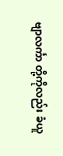ဗျာလင်္ကာ တို့ကိုလည်း ခံယူ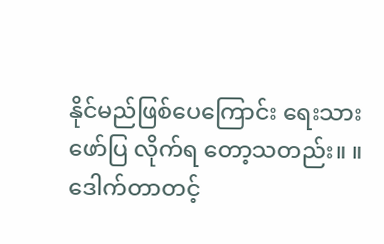နိုင်မည်ဖြစ်ပေကြောင်း ရေးသားဖော်ပြ လိုက်ရ တော့သတည်း။ ။
ဒေါက်တာတင့်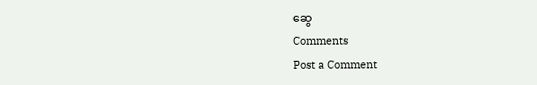ဆွေ
Comments
Post a Comment